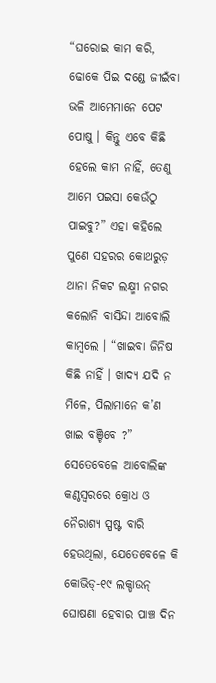“ଘରୋଇ କାମ କରି, ଢୋକେ ପିଇ ଦଣ୍ଡେ ଜୀଇଁବା ଭଳି ଆମେମାନେ ପେଟ ପୋଷୁ । କିନ୍ତୁ ଏବେ କିଛି ହେଲେ କାମ ନାହିଁ, ତେଣୁ ଆମେ ପଇସା କେଉଁଠୁ ପାଇବୁ?” ଏହା କହିଲେ ପୁଣେ ସହରର କୋଥରୁଡ଼ ଥାନା ନିକଟ ଲକ୍ଷ୍ମୀ ନଗର କଲୋନି ବାସିନ୍ଦା ଆବୋଲି କାମ୍ବଲେ । “ଖାଇବା ଜିନିଷ କିଛି ନାହିଁ । ଖାଦ୍ୟ ଯଦି ନ ମିଳେ, ପିଲାମାନେ କ’ଣ ଖାଇ ବଞ୍ଚିବେ ?”
ସେତେବେଳେ ଆବୋଲିଙ୍କ କଣ୍ଠସ୍ଵରରେ କ୍ରୋଧ ଓ ନୈରାଶ୍ୟ ସ୍ପଷ୍ଟ ବାରି ହେଉଥିଲା, ଯେତେବେଳେ କି କୋଭିଡ୍-୧୯ ଲକ୍ଡାଉନ୍ ଘୋଷଣା ହେବାର ପାଞ୍ଚ ଦିନ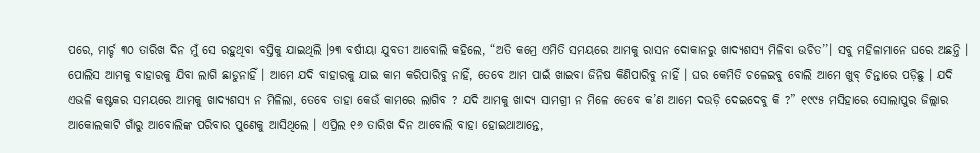ପରେ, ମାର୍ଚ୍ଚ ୩୦ ତାରିଖ ଦିନ ମୁଁ ସେ ରହୁଥିବା ବସ୍ତିକୁ ଯାଇଥିଲି ।୨୩ ବର୍ଷୀୟା ଯୁବତୀ ଆବୋଲି କହିଲେ, “ଅତି କମ୍ରେ ଏମିତି ସମୟରେ ଆମକୁ ରାସନ ଦୋକାନରୁ ଖାଦ୍ୟଶସ୍ୟ ମିଳିବା ଉଚିତ’’। ସବୁ ମହିଳାମାନେ ଘରେ ଅଛନ୍ତି । ପୋଲିସ ଆମକୁ ବାହାରକୁ ଯିବା ଲାଗି ଛାଡୁନାହିଁ । ଆମେ ଯଦି ବାହାରକୁ ଯାଇ କାମ କରିପାରିବୁ ନାହିଁ, ତେବେ ଆମ ପାଇଁ ଖାଇବା ଜିନିଷ କିଣିପାରିବୁ ନାହିଁ । ଘର କେମିତି ଚଳେଇବୁ ବୋଲି ଆମେ ଖୁବ୍ ଚିନ୍ତାରେ ପଡ଼ିଛୁ । ଯଦି ଏଭଳି କଷ୍ଟକର ସମୟରେ ଆମକୁ ଖାଦ୍ୟଶସ୍ୟ ନ ମିଳିଲା, ତେବେ ତାହା କେଉଁ କାମରେ ଲାଗିବ ? ଯଦି ଆମକୁ ଖାଦ୍ୟ ସାମଗ୍ରୀ ନ ମିଳେ ତେବେ କ’ଣ ଆମେ ଦଉଡ଼ି ଦେଇଦେବୁ କି ?” ୧୯୯୫ ମସିହାରେ ସୋଲାପୁର ଜିଲ୍ଲାର ଆକୋଲକାଟି ଗାଁରୁ ଆବୋଲିଙ୍କ ପରିବାର ପୁଣେକୁ ଆସିଥିଲେ । ଏପ୍ରିଲ ୧୬ ତାରିଖ ଦିନ ଆବୋଲି ବାହା ହୋଇଥାଆନ୍ତେ,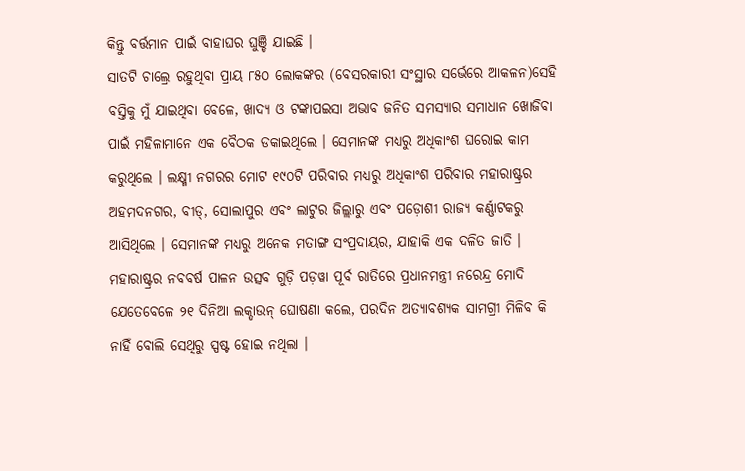କିନ୍ତୁ ବର୍ତ୍ତମାନ ପାଇଁ ବାହାଘର ଘୁଞ୍ଚି ଯାଇଛି ।
ସାତଟି ଚାଲ୍ରେ ରହୁଥିବା ପ୍ରାୟ ୮୫୦ ଲୋକଙ୍କର (ବେସରକାରୀ ସଂସ୍ଥାର ସର୍ଭେରେ ଆକଳନ)ସେହି ବସ୍ତିକୁ ମୁଁ ଯାଇଥିବା ବେଳେ, ଖାଦ୍ୟ ଓ ଟଙ୍କାପଇସା ଅଭାବ ଜନିତ ସମସ୍ୟାର ସମାଧାନ ଖୋଜିବା ପାଇଁ ମହିଳାମାନେ ଏକ ବୈଠକ ଡକାଇଥିଲେ । ସେମାନଙ୍କ ମଧ୍ୟରୁ ଅଧିକାଂଶ ଘରୋଇ କାମ କରୁଥିଲେ । ଲକ୍ଷ୍ମୀ ନଗରର ମୋଟ ୧୯୦ଟି ପରିବାର ମଧ୍ୟରୁ ଅଧିକାଂଶ ପରିବାର ମହାରାଷ୍ଟ୍ରର ଅହମଦନଗର, ବୀଡ୍, ସୋଲାପୁର ଏବଂ ଲାଟୁର ଜିଲ୍ଲାରୁ ଏବଂ ପଡ଼ୋଶୀ ରାଜ୍ୟ କର୍ଣ୍ଣାଟକରୁ ଆସିଥିଲେ । ସେମାନଙ୍କ ମଧ୍ୟରୁ ଅନେକ ମତାଙ୍ଗ ସଂପ୍ରଦାୟର, ଯାହାକି ଏକ ଦଳିତ ଜାତି ।
ମହାରାଷ୍ଟ୍ରର ନବବର୍ଷ ପାଳନ ଉତ୍ସବ ଗୁଡ଼ି ପଡ଼ୱା ପୂର୍ବ ରାତିରେ ପ୍ରଧାନମନ୍ତ୍ରୀ ନରେନ୍ଦ୍ର ମୋଦି ଯେତେବେଳେ ୨୧ ଦିନିଆ ଲକ୍ଡାଉନ୍ ଘୋଷଣା କଲେ, ପରଦିନ ଅତ୍ୟାବଶ୍ୟକ ସାମଗ୍ରୀ ମିଳିବ କି ନାହିଁ ବୋଲି ସେଥିରୁ ସ୍ପଷ୍ଟ ହୋଇ ନଥିଲା ।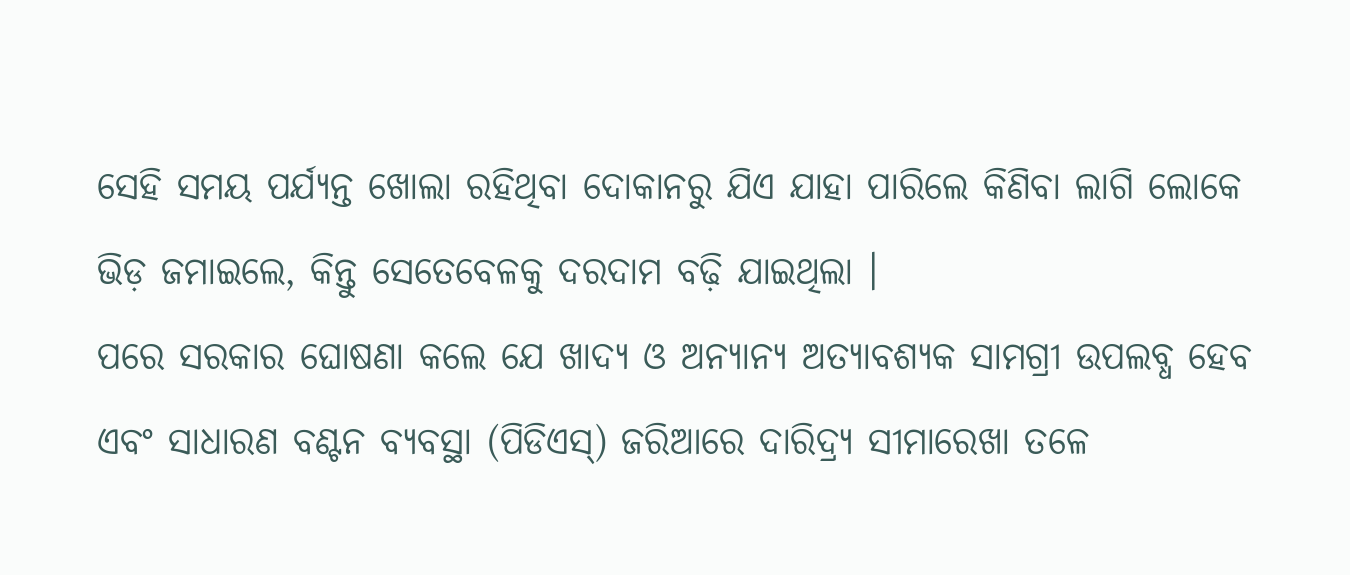ସେହି ସମୟ ପର୍ଯ୍ୟନ୍ତ ଖୋଲା ରହିଥିବା ଦୋକାନରୁ ଯିଏ ଯାହା ପାରିଲେ କିଣିବା ଲାଗି ଲୋକେ ଭିଡ଼ ଜମାଇଲେ, କିନ୍ତୁ ସେତେବେଳକୁ ଦରଦାମ ବଢ଼ି ଯାଇଥିଲା ।
ପରେ ସରକାର ଘୋଷଣା କଲେ ଯେ ଖାଦ୍ୟ ଓ ଅନ୍ୟାନ୍ୟ ଅତ୍ୟାବଶ୍ୟକ ସାମଗ୍ରୀ ଉପଲବ୍ଧ ହେବ ଏବଂ ସାଧାରଣ ବଣ୍ଟନ ବ୍ୟବସ୍ଥା (ପିଡିଏସ୍) ଜରିଆରେ ଦାରିଦ୍ର୍ୟ ସୀମାରେଖା ତଳେ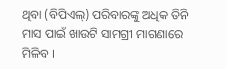ଥିବା (ବିପିଏଲ୍) ପରିବାରଙ୍କୁ ଅଧିକ ତିନି ମାସ ପାଇଁ ଖାଉଟି ସାମଗ୍ରୀ ମାଗଣାରେ ମିଳିବ ।